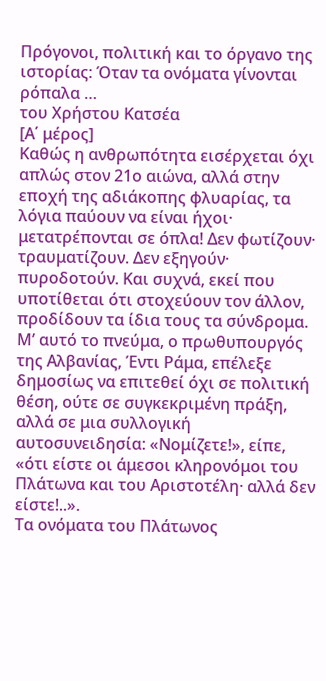Πρόγονοι, πολιτική και το όργανο της ιστορίας: Όταν τα ονόματα γίνονται ρόπαλα …
του Χρήστου Κατσέα
[Α΄ μέρος]
Καθώς η ανθρωπότητα εισέρχεται όχι απλώς στον 21ο αιώνα, αλλά στην εποχή της αδιάκοπης φλυαρίας, τα λόγια παύουν να είναι ήχοι· μετατρέπονται σε όπλα! Δεν φωτίζουν· τραυματίζουν. Δεν εξηγούν· πυροδοτούν. Και συχνά, εκεί που υποτίθεται ότι στοχεύουν τον άλλον, προδίδουν τα ίδια τους τα σύνδρομα.
Μ’ αυτό το πνεύμα, ο πρωθυπουργός της Αλβανίας, Έντι Ράμα, επέλεξε δημοσίως να επιτεθεί όχι σε πολιτική θέση, ούτε σε συγκεκριμένη πράξη, αλλά σε μια συλλογική αυτοσυνειδησία: «Νομίζετε!», είπε, «ότι είστε οι άμεσοι κληρονόμοι του Πλάτωνα και του Αριστοτέλη· αλλά δεν είστε!..».
Τα ονόματα του Πλάτωνος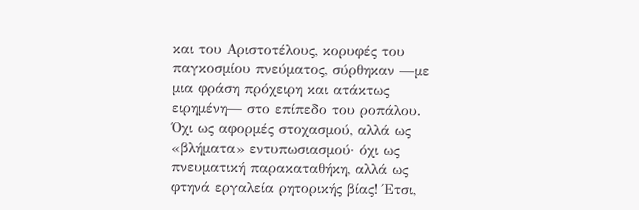και του Αριστοτέλους, κορυφές του παγκοσμίου πνεύματος, σύρθηκαν —με μια φράση πρόχειρη και ατάκτως ειρημένη— στο επίπεδο του ροπάλου. Όχι ως αφορμές στοχασμού, αλλά ως «βλήματα» εντυπωσιασμού· όχι ως πνευματική παρακαταθήκη, αλλά ως φτηνά εργαλεία ρητορικής βίας! Έτσι,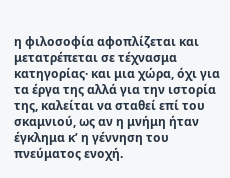η φιλοσοφία αφοπλίζεται και μετατρέπεται σε τέχνασμα κατηγορίας· και μια χώρα, όχι για τα έργα της αλλά για την ιστορία της, καλείται να σταθεί επί του σκαμνιού, ως αν η μνήμη ήταν έγκλημα κ’ η γέννηση του πνεύματος ενοχή.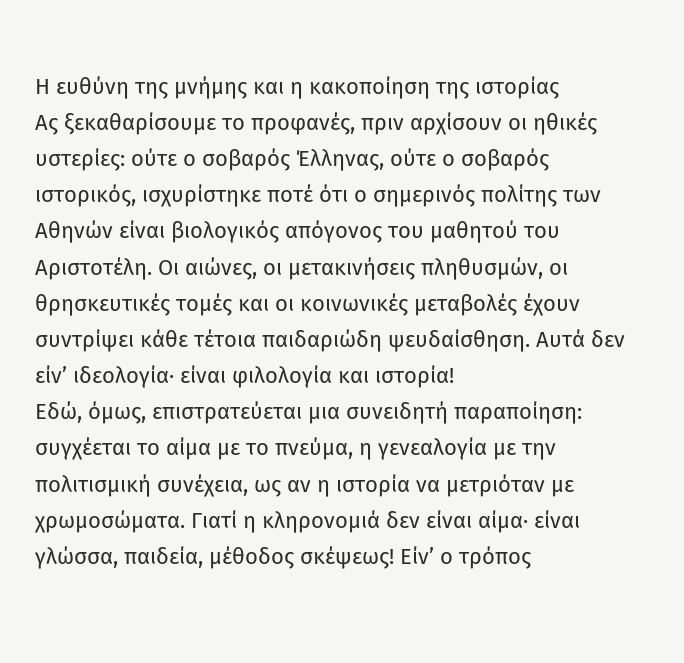Η ευθύνη της μνήμης και η κακοποίηση της ιστορίας
Ας ξεκαθαρίσουμε το προφανές, πριν αρχίσουν οι ηθικές υστερίες: ούτε ο σοβαρός Έλληνας, ούτε ο σοβαρός ιστορικός, ισχυρίστηκε ποτέ ότι ο σημερινός πολίτης των Αθηνών είναι βιολογικός απόγονος του μαθητού του Αριστοτέλη. Οι αιώνες, οι μετακινήσεις πληθυσμών, οι θρησκευτικές τομές και οι κοινωνικές μεταβολές έχουν συντρίψει κάθε τέτοια παιδαριώδη ψευδαίσθηση. Αυτά δεν είν’ ιδεολογία· είναι φιλολογία και ιστορία!
Εδώ, όμως, επιστρατεύεται μια συνειδητή παραποίηση: συγχέεται το αίμα με το πνεύμα, η γενεαλογία με την πολιτισμική συνέχεια, ως αν η ιστορία να μετριόταν με χρωμοσώματα. Γιατί η κληρονομιά δεν είναι αίμα· είναι γλώσσα, παιδεία, μέθοδος σκέψεως! Είν’ ο τρόπος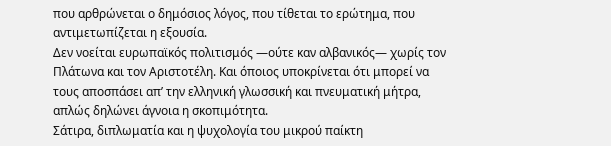που αρθρώνεται ο δημόσιος λόγος, που τίθεται το ερώτημα, που αντιμετωπίζεται η εξουσία.
Δεν νοείται ευρωπαϊκός πολιτισμός —ούτε καν αλβανικός— χωρίς τον Πλάτωνα και τον Αριστοτέλη. Και όποιος υποκρίνεται ότι μπορεί να τους αποσπάσει απ’ την ελληνική γλωσσική και πνευματική μήτρα, απλώς δηλώνει άγνοια η σκοπιμότητα.
Σάτιρα, διπλωματία και η ψυχολογία του μικρού παίκτη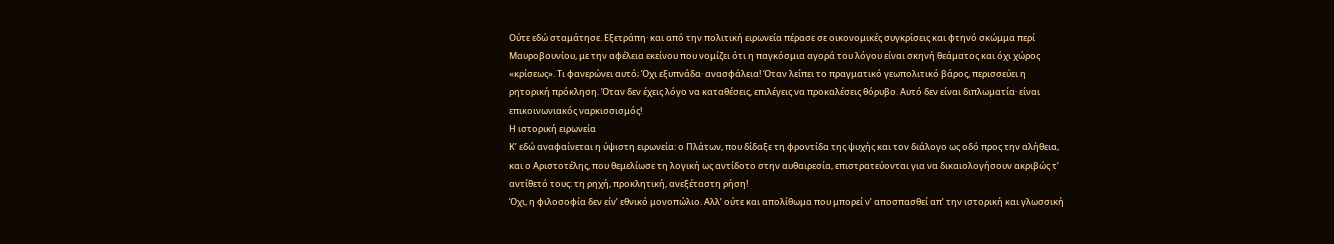Ούτε εδώ σταμάτησε. Εξετράπη· και από την πολιτική ειρωνεία πέρασε σε οικονομικές συγκρίσεις και φτηνό σκώμμα περί Μαυροβουνίου, με την αφέλεια εκείνου που νομίζει ότι η παγκόσμια αγορά του λόγου είναι σκηνή θεάματος και όχι χώρος «κρίσεως». Τι φανερώνει αυτό; Όχι εξυπνάδα· ανασφάλεια! Όταν λείπει το πραγματικό γεωπολιτικό βάρος, περισσεύει η ρητορική πρόκληση. Όταν δεν έχεις λόγο να καταθέσεις, επιλέγεις να προκαλέσεις θόρυβο. Αυτό δεν είναι διπλωματία· είναι επικοινωνιακός ναρκισσισμός!
Η ιστορική ειρωνεία
Κ’ εδώ αναφαίνεται η ύψιστη ειρωνεία: ο Πλάτων, που δίδαξε τη φροντίδα της ψυχής και τον διάλογο ως οδό προς την αλήθεια, και ο Αριστοτέλης, που θεμελίωσε τη λογική ως αντίδοτο στην αυθαιρεσία, επιστρατεύονται για να δικαιολογήσουν ακριβώς τ’ αντίθετό τους: τη ρηχή, προκλητική, ανεξέταστη ρήση!
Όχι, η φιλοσοφία δεν είν’ εθνικό μονοπώλιο. Αλλ’ ούτε και απολίθωμα που μπορεί ν’ αποσπασθεί απ’ την ιστορική και γλωσσική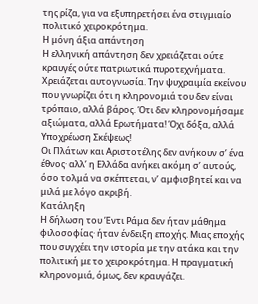της ρίζα, για να εξυπηρετήσει ένα στιγμιαίο πολιτικό χειροκρότημα.
Η μόνη άξια απάντηση
Η ελληνική απάντηση δεν χρειάζεται ούτε κραυγές ούτε πατριωτικά πυροτεχνήματα. Χρειάζεται αυτογνωσία. Την ψυχραιμία εκείνου που γνωρίζει ότι η κληρονομιά του δεν είναι τρόπαιο, αλλά βάρος. Ότι δεν κληρονομήσαμε αξιώματα, αλλά Ερωτήματα! Όχι δόξα, αλλά Υποχρέωση Σκέψεως!
Οι Πλάτων και Αριστοτέλης δεν ανήκουν σ’ ένα έθνος· αλλ’ η Ελλάδα ανήκει ακόμη σ’ αυτούς, όσο τολμά να σκέπτεται, ν’ αμφισβητεί και να μιλά με λόγο ακριβή.
Κατάληξη
Η δήλωση του Έντι Ράμα δεν ήταν μάθημα φιλοσοφίας· ήταν ένδειξη εποχής. Μιας εποχής που συγχέει την ιστορία με την ατάκα και την πολιτική με το χειροκρότημα. Η πραγματική κληρονομιά, όμως, δεν κραυγάζει.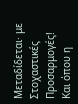Μεταδίδεται· με Στοχαστικές Προσαρμογές!
Και όπου η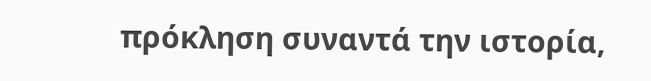πρόκληση συναντά την ιστορία,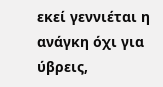εκεί γεννιέται η ανάγκη όχι για ύβρεις,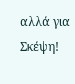αλλά για Σκέψη!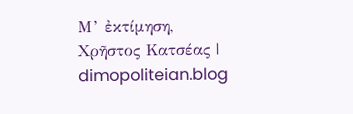Μ’ ἐκτίμηση,
Χρῆστος Κατσέας | dimopoliteian.blog